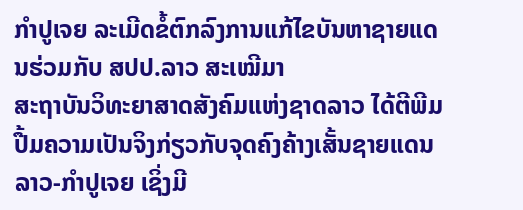ກຳປູເຈຍ ລະເມີດຂໍ້ຕົກລົງການແກ້ໄຂບັນຫາຊາຍແດນຮ່ວມກັບ ສປປ.ລາວ ສະເໝີມາ
ສະຖາບັນວິທະຍາສາດສັງຄົມແຫ່ງຊາດລາວ ໄດ້ຕີພີມປື້ມຄວາມເປັນຈິງກ່ຽວກັບຈຸດຄົງຄ້າງເສັ້ນຊາຍແດນລາວ-ກຳປູເຈຍ ເຊິ່ງມີ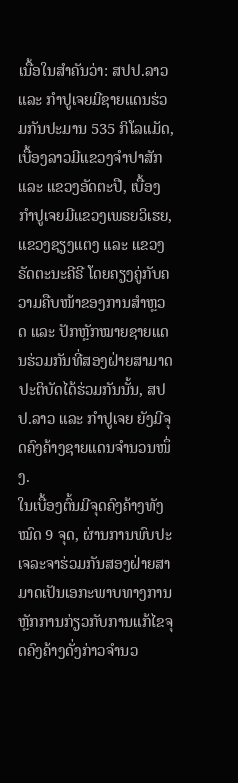ເນື້ອໃນສຳຄັນວ່າ: ສປປ.ລາວ ແລະ ກຳປູເຈຍມີຊາຍແດນຮ່ວມກັນປະມານ 535 ກິໂລແມັດ, ເບື້ອງລາວມີແຂວງຈຳປາສັກ ແລະ ແຂວງອັດຕະປື, ເບື້ອງກຳປູເຈຍມີແຂວງເພຣຍວິເຮຍ, ແຂວງຊຽງແຕງ ແລະ ແຂວງຣັດຕະນະຄີຣີ ໂດຍຄຽງຄູ່ກັບຄວາມຄືບໜ້າຂອງການສຳຫຼວດ ແລະ ປັກຫຼັກໝາຍຊາຍແດນຮ່ວມກັນທີ່ສອງຝ່າຍສາມາດປະຕິບັດໄດ້ຮ່ວມກັນນັ້ນ, ສປປ.ລາວ ແລະ ກຳປູເຈຍ ຍັງມີຈຸດຄົງຄ້າງຊາຍແດນຈຳນວນໜຶ່ງ.
ໃນເບື້ອງຕົ້ນມີຈຸດຄົງຄ້າງທັງໝົດ 9 ຈຸດ, ຜ່ານການພົບປະເຈລະຈາຮ່ວມກັນສອງຝ່າຍສາມາດເປັນເອກະພາບທາງການຫຼັກການກ່ຽວກັບການແກ້ໄຂຈຸດຄົງຄ້າງດັ່ງກ່າວຈຳນວ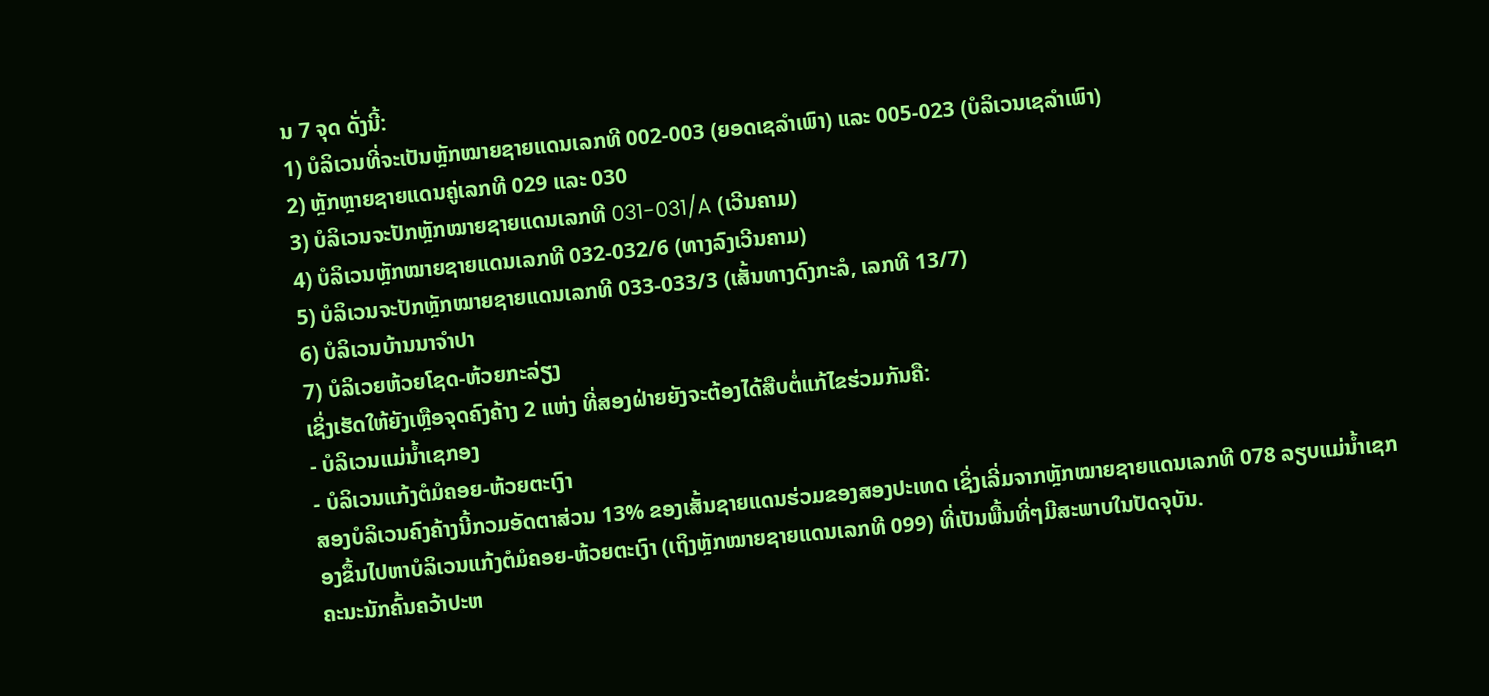ນ 7 ຈຸດ ດັ່ງນີ້:
1) ບໍລິເວນທີ່ຈະເປັນຫຼັກໝາຍຊາຍແດນເລກທີ 002-003 (ຍອດເຊລຳເພົາ) ແລະ 005-023 (ບໍລິເວນເຊລຳເພົາ)
2) ຫຼັກຫຼາຍຊາຍແດນຄູ່ເລກທີ 029 ແລະ 030
3) ບໍລິເວນຈະປັກຫຼັກໝາຍຊາຍແດນເລກທີ 031-031/A (ເວີນຄາມ)
4) ບໍລິເວນຫຼັກໝາຍຊາຍແດນເລກທີ 032-032/6 (ທາງລົງເວີນຄາມ)
5) ບໍລິເວນຈະປັກຫຼັກໝາຍຊາຍແດນເລກທີ 033-033/3 (ເສັ້ນທາງດົງກະລໍ, ເລກທີ 13/7)
6) ບໍລິເວນບ້ານນາຈຳປາ
7) ບໍລິເວຍຫ້ວຍໂຊດ-ຫ້ວຍກະລ່ຽງ
ເຊິ່ງເຮັດໃຫ້ຍັງເຫຼືອຈຸດຄົງຄ້າງ 2 ແຫ່ງ ທີ່ສອງຝ່າຍຍັງຈະຕ້ອງໄດ້ສືບຕໍ່ແກ້ໄຂຮ່ວມກັນຄື:
- ບໍລິເວນແມ່ນ້ຳເຊກອງ
- ບໍລິເວນແກ້ງຕໍມໍຄອຍ-ຫ້ວຍຕະເງົາ
ສອງບໍລິເວນຄົງຄ້າງນີ້ກວມອັດຕາສ່ວນ 13% ຂອງເສັ້ນຊາຍແດນຮ່ວມຂອງສອງປະເທດ ເຊິ່ງເລີ່ມຈາກຫຼັກໝາຍຊາຍແດນເລກທີ 078 ລຽບແມ່ນ້ຳເຊກອງຂຶ້ນໄປຫາບໍລິເວນແກ້ງຕໍມໍຄອຍ-ຫ້ວຍຕະເງົາ (ເຖິງຫຼັກໝາຍຊາຍແດນເລກທີ 099) ທີ່ເປັນພື້ນທີ່ໆມີສະພາບໃນປັດຈຸບັນ.
ຄະນະນັກຄົ້ນຄວ້າປະຫ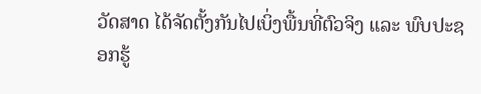ວັດສາດ ໄດ້ຈັດຕັ້ງກັນໄປເບິ່ງພື້ນທີ່ຕົວຈິງ ແລະ ພົບປະຊອກຮູ້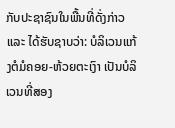ກັບປະຊາຊົນໃນພື້ນທີ່ດັ່ງກ່າວ ແລະ ໄດ້ຮັບຊາບວ່າ: ບໍລິເວນແກ້ງຕໍມໍຄອຍ-ຫ້ວຍຕະເງົາ ເປັນບໍລິເວນທີ່ສອງ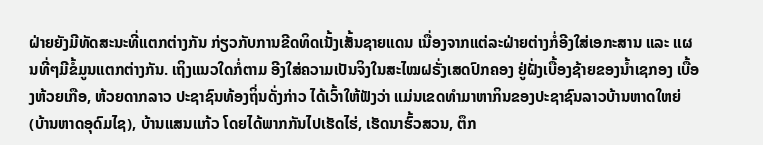ຝ່າຍຍັງມີທັດສະນະທີ່ແຕກຕ່າງກັນ ກ່ຽວກັບການຂີດທິດເນັ້ງເສັ້ນຊາຍແດນ ເນື່ອງຈາກແຕ່ລະຝ່າຍຕ່າງກໍ່ອີງໃສ່ເອກະສານ ແລະ ແຜນທີ່ໆມີຂໍ້ມູນແຕກຕ່າງກັນ. ເຖິງແນວໃດກໍ່ຕາມ ອີງໃສ່ຄວາມເປັນຈິງໃນສະໄໝຝຣັ່ງເສດປົກຄອງ ຢູ່ຝັ່ງເບື້ອງຊ້າຍຂອງນ້ຳເຊກອງ ເບື້ອງຫ້ວຍເກືອ, ຫ້ວຍດາກລາວ ປະຊາຊົນທ້ອງຖິ່ນດັ່ງກ່າວ ໄດ້ເວົ້າໃຫ້ຟັງວ່າ ແມ່ນເຂດທຳມາຫາກິນຂອງປະຊາຊົນລາວບ້ານຫາດໃຫຍ່ (ບ້ານຫາດອຸດົມໄຊ), ບ້ານແສນແກ້ວ ໂດຍໄດ້ພາກກັນໄປເຮັດໄຮ່, ເຮັດນາຮົ້ວສວນ, ຕຶກ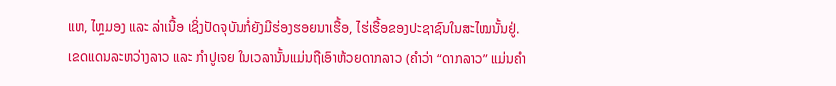ແຫ, ໄຫຼມອງ ແລະ ລ່າເນື້ອ ເຊິ່ງປັດຈຸບັນກໍ່ຍັງມີຮ່ອງຮອຍນາເຮື້ອ, ໄຮ່ເຮື້ອຂອງປະຊາຊົນໃນສະໄໝນັ້ນຢູ່.
ເຂດແດນລະຫວ່າງລາວ ແລະ ກຳປູເຈຍ ໃນເວລານັ້ນແມ່ນຖືເອົາຫ້ວຍດາກລາວ (ຄຳວ່າ “ດາກລາວ” ແມ່ນຄຳ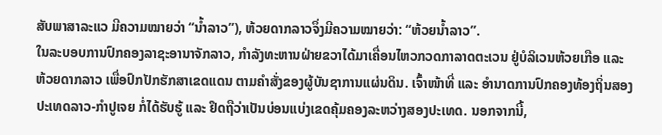ສັບພາສາລະແວ ມີຄວາມໝາຍວ່າ “ນ້ຳລາວ”), ຫ້ວຍດາກລາວຈຶ່ງມີຄວາມໝາຍວ່າ: “ຫ້ວຍນ້ຳລາວ”.
ໃນລະບອບການປົກຄອງລາຊະອານາຈັກລາວ, ກຳລັງທະຫານຝ່າຍຂວາໄດ້ມາເຄື່ອນໄຫວກວດກາລາດຕະເວນ ຢູ່ບໍລິເວນຫ້ວຍເກືອ ແລະ ຫ້ວຍດາກລາວ ເພື່ອປົກປັກຮັກສາເຂດແດນ ຕາມຄຳສັ່ງຂອງຜູ້ບັນຊາການແຜ່ນດິນ. ເຈົ້າໜ້າທີ່ ແລະ ອຳນາດການປົກຄອງທ້ອງຖິ່ນສອງປະເທດລາວ-ກຳປູເຈຍ ກໍ່ໄດ້ຮັບຮູ້ ແລະ ຢຶດຖືວ່າເປັນບ່ອນແບ່ງເຂດຄຸ້ມຄອງລະຫວ່າງສອງປະເທດ. ນອກຈາກນີ້,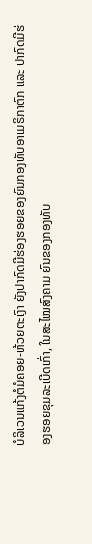ບໍລິເວນແກ້ງຕໍມໍຄອຍ-ຫ້ວຍຕະເງົາ ຍັງປາກົດມີຮ່ອງຮອຍຂອງຍົນກອງທັບອາເມຣິກາຕົກ ແລະ ປາກົດມີຮ່ອງຮອຍຂຸມລະເບີດເກົ່າ, ໃນສະໄໝສົງຄາມ ຍົນຂອງກອງທັບ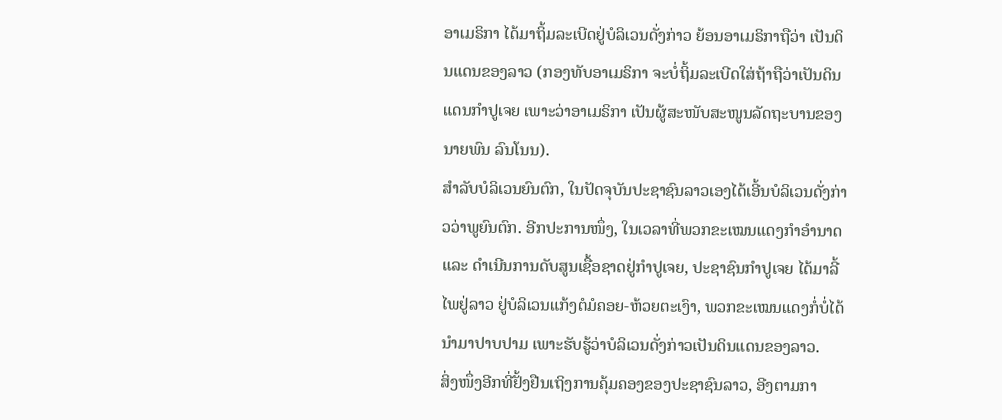ອາເມຣິກາ ໄດ້ມາຖິ້ມລະເບີດຢູ່ບໍລິເວນດັ່ງກ່າວ ຍ້ອນອາເມຣິກາຖືວ່າ ເປັນດິນແດນຂອງລາວ (ກອງທັບອາເມຣິກາ ຈະບໍ່ຖິ້ມລະເບີດໃສ່ຖ້າຖືວ່າເປັນດິນແດນກຳປູເຈຍ ເພາະວ່າອາເມຣິກາ ເປັນຜູ້ສະໜັບສະໜູນລັດຖະບານຂອງນາຍພົນ ລົນໂນນ).
ສຳລັບບໍລິເວນຍົນຕົກ, ໃນປັດຈຸບັນປະຊາຊົນລາວເອງໄດ້ເອີ້ນບໍລິເວນດັ່ງກ່າວວ່າພູຍົນຕົກ. ອີກປະການໜຶ່ງ, ໃນເວລາທີ່ພວກຂະເໝນແດງກຳອຳນາດ ແລະ ດຳເນີນການດັບສູນເຊື້ອຊາດຢູ່ກຳປູເຈຍ, ປະຊາຊົນກຳປູເຈຍ ໄດ້ມາລີ້ໄພຢູ່ລາວ ຢູ່ບໍລິເວນແກ້ງຕໍມໍຄອຍ-ຫ້ວຍຕະເງົາ, ພວກຂະເໝນແດງກໍ່ບໍ່ໄດ້ນຳມາປາບປາມ ເພາະຮັບຮູ້ວ່າບໍລິເວນດັ່ງກ່າວເປັນດິນແດນຂອງລາວ.
ສິ່ງໜຶ່ງອີກທີ່ຢັ້ງຢືນເຖິງການຄຸ້ມຄອງຂອງປະຊາຊົນລາວ, ອີງຕາມກາ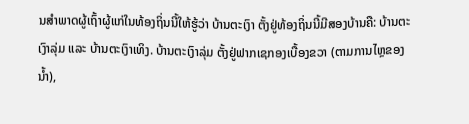ນສຳພາດຜູ້ເຖົ້າຜູ້ແກ່ໃນທ້ອງຖິ່ນນີ້ໃຫ້ຮູ້ວ່າ ບ້ານຕະເງົາ ຕັ້ງຢູ່ທ້ອງຖິ່ນນີ້ມີສອງບ້ານຄື: ບ້ານຕະເງົາລຸ່ມ ແລະ ບ້ານຕະເງົາເທິງ. ບ້ານຕະເງົາລຸ່ມ ຕັ້ງຢູ່ຟາກເຊກອງເບື້ອງຂວາ (ຕາມການໄຫຼຂອງນ້ຳ),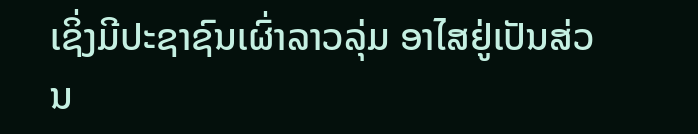ເຊິ່ງມີປະຊາຊົນເຜົ່າລາວລຸ່ມ ອາໄສຢູ່ເປັນສ່ວນ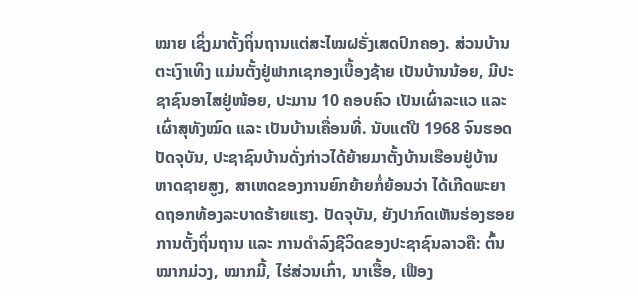ໝາຍ ເຊິ່ງມາຕັ້ງຖິ່ນຖານແຕ່ສະໄໝຝຣັ່ງເສດປົກຄອງ. ສ່ວນບ້ານຕະເງົາເທິງ ແມ່ນຕັ້ງຢູ່ຟາກເຊກອງເບື້ອງຊ້າຍ ເປັນບ້ານນ້ອຍ, ມີປະຊາຊົນອາໄສຢູ່ໜ້ອຍ, ປະມານ 10 ຄອບຄົວ ເປັນເຜົ່າລະແວ ແລະ ເຜົ່າສຸທັງໝົດ ແລະ ເປັນບ້ານເຄື່ອນທີ່. ນັບແຕ່ປີ 1968 ຈົນຮອດປັດຈຸບັນ, ປະຊາຊົນບ້ານດັ່ງກ່າວໄດ້ຍ້າຍມາຕັ້ງບ້ານເຮືອນຢູ່ບ້ານຫາດຊາຍສູງ, ສາເຫດຂອງການຍົກຍ້າຍກໍ່ຍ້ອນວ່າ ໄດ້ເກີດພະຍາດຖອກທ້ອງລະບາດຮ້າຍແຮງ. ປັດຈຸບັນ, ຍັງປາກົດເຫັນຮ່ອງຮອຍການຕັ້ງຖິ່ນຖານ ແລະ ການດຳລົງຊີວິດຂອງປະຊາຊົນລາວຄື: ຕົ້ນໝາກມ່ວງ, ໝາກມີ້, ໄຮ່ສ່ວນເກົ່າ, ນາເຮື້ອ, ເຟືອງ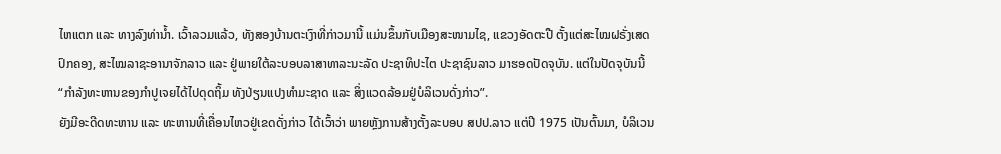ໄຫແຕກ ແລະ ທາງລົງທ່ານ້ຳ. ເວົ້າລວມແລ້ວ, ທັງສອງບ້ານຕະເງົາທີ່ກ່າວມານີ້ ແມ່ນຂຶ້ນກັບເມືອງສະໜາມໄຊ, ແຂວງອັດຕະປື ຕັ້ງແຕ່ສະໄໝຝຣັ່ງເສດປົກຄອງ, ສະໄໝລາຊະອານາຈັກລາວ ແລະ ຢູ່ພາຍໃຕ້ລະບອບລາສາທາລະນະລັດ ປະຊາທິປະໄຕ ປະຊາຊົນລາວ ມາຮອດປັດຈຸບັນ. ແຕ່ໃນປັດຈຸບັນນີ້ “ກຳລັງທະຫານຂອງກຳປູເຈຍໄດ້ໄປດຸດຖິ້ມ ທັງປ່ຽນແປງທຳມະຊາດ ແລະ ສິ່ງແວດລ້ອມຢູ່ບໍລິເວນດັ່ງກ່າວ”.
ຍັງມີອະດີດທະຫານ ແລະ ທະຫານທີ່ເຄື່ອນໄຫວຢູ່ເຂດດັ່ງກ່າວ ໄດ້ເວົ້າວ່າ ພາຍຫຼັງການສ້າງຕັ້ງລະບອບ ສປປ.ລາວ ແຕ່ປີ 1975 ເປັນຕົ້ນມາ, ບໍລິເວນ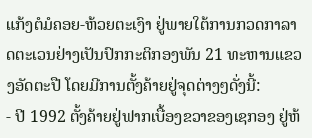ແກ້ງຕໍມໍຄອຍ-ຫ້ວຍຕະເງົາ ຢູ່ພາຍໃຕ້ການກວດກາລາດຕະເວນຢ່າງເປັນປົກກະຕິກອງພັນ 21 ທະຫານແຂວງອັດຕະປື ໂດຍມີການຕັ້ງຄ້າຍຢູ່ຈຸດຕ່າງໆດັ່ງນີ້:
- ປີ 1992 ຕັ້ງຄ້າຍຢູ່ຟາກເບື້ອງຂວາຂອງເຊກອງ ຢູ່ຫ້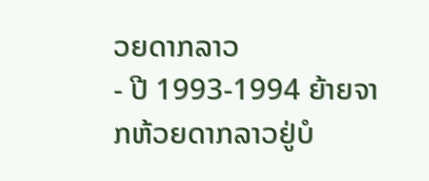ວຍດາກລາວ
- ປີ 1993-1994 ຍ້າຍຈາກຫ້ວຍດາກລາວຢູ່ບໍ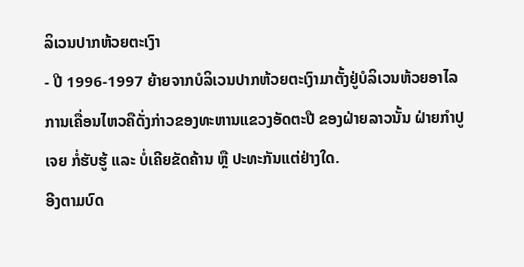ລິເວນປາກຫ້ວຍຕະເງົາ
- ປີ 1996-1997 ຍ້າຍຈາກບໍລິເວນປາກຫ້ວຍຕະເງົາມາຕັ້ງຢູ່ບໍລິເວນຫ້ວຍອາໄລ
ການເຄື່ອນໄຫວຄືດັ່ງກ່າວຂອງທະຫານແຂວງອັດຕະປື ຂອງຝ່າຍລາວນັ້ນ ຝ່າຍກຳປູເຈຍ ກໍ່ຮັບຮູ້ ແລະ ບໍ່ເຄີຍຂັດຄ້ານ ຫຼື ປະທະກັນແຕ່ຢ່າງໃດ.
ອີງຕາມບົດ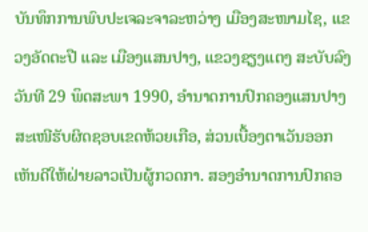ບັນທຶກການພົບປະເຈລະຈາລະຫວ່າງ ເມືອງສະໜາມໄຊ, ແຂວງອັດຕະປື ແລະ ເມືອງແສນປາງ, ແຂວງຊຽງແຕງ ສະບັບລົງວັນທີ 29 ພຶດສະພາ 1990, ອຳນາດການປົກຄອງແສນປາງ ສະເໜີຮັບຜິດຊອບເຂດຫ້ວຍເກືອ, ສ່ວນເບື້ອງຕາເວັນອອກ ເຫັນດີໃຫ້ຝ່າຍລາວເປັນຜູ້ກວດກາ. ສອງອຳນາດການປົກຄອ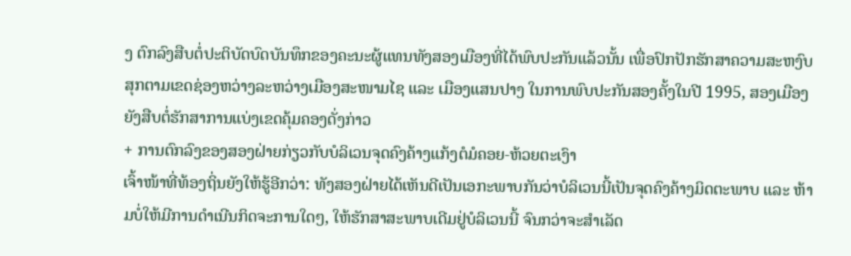ງ ຕົກລົງສືບຕໍ່ປະຕິບັດບົດບັນທຶກຂອງຄະນະຜູ້ແທນທັງສອງເມືອງທີ່ໄດ້ພົບປະກັນແລ້ວນັ້ນ ເພື່ອປົກປັກຮັກສາຄວາມສະຫງົບສຸກຕາມເຂດຊ່ອງຫວ່າງລະຫວ່າງເມືອງສະໜາມໄຊ ແລະ ເມືອງແສນປາງ ໃນການພົບປະກັນສອງຄັ້ງໃນປີ 1995, ສອງເມືອງຍັງສືບຕໍ່ຮັກສາການແບ່ງເຂດຄຸ້ມຄອງດັ່ງກ່າວ
+ ການຕົກລົງຂອງສອງຝ່າຍກ່ຽວກັບບໍລິເວນຈຸດຄົງຄ້າງແກ້ງຕໍມໍຄອຍ-ຫ້ວຍຕະເງົາ
ເຈົ້າໜ້າທີ່ທ້ອງຖິ່ນຍັງໃຫ້ຮູ້ອີກວ່າ: ທັງສອງຝ່າຍໄດ້ເຫັນດີເປັນເອກະພາບກັນວ່າບໍລິເວນນີ້ເປັນຈຸດຄົງຄ້າງມິດຕະພາບ ແລະ ຫ້າມບໍ່ໃຫ້ມີການດຳເນີນກິດຈະການໃດໆ, ໃຫ້ຮັກສາສະພາບເດີມຢູ່ບໍລິເວນນີ້ ຈົນກວ່າຈະສຳເລັດ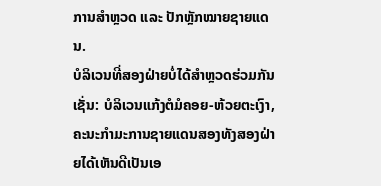ການສຳຫຼວດ ແລະ ປັກຫຼັກໝາຍຊາຍແດນ.
ບໍລິເວນທີ່ສອງຝ່າຍບໍ່ໄດ້ສຳຫຼວດຮ່ວມກັນເຊັ່ນ: ບໍລິເວນແກ້ງຕໍມໍຄອຍ-ຫ້ວຍຕະເງົາ, ຄະນະກຳມະການຊາຍແດນສອງທັງສອງຝ່າຍໄດ້ເຫັນດີເປັນເອ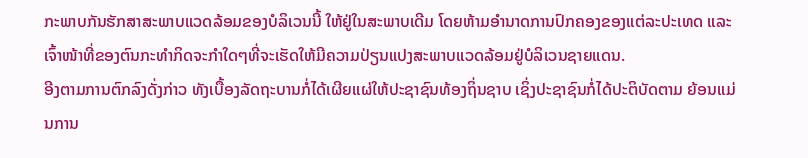ກະພາບກັນຮັກສາສະພາບແວດລ້ອມຂອງບໍລິເວນນີ້ ໃຫ້ຢູ່ໃນສະພາບເດີມ ໂດຍຫ້າມອຳນາດການປົກຄອງຂອງແຕ່ລະປະເທດ ແລະ ເຈົ້າໜ້າທີ່ຂອງຕົນກະທຳກິດຈະກຳໃດໆທີ່ຈະເຮັດໃຫ້ມີຄວາມປ່ຽນແປງສະພາບແວດລ້ອມຢູ່ບໍລິເວນຊາຍແດນ.
ອີງຕາມການຕົກລົງດັ່ງກ່າວ ທັງເບື້ອງລັດຖະບານກໍ່ໄດ້ເຜີຍແຜ່ໃຫ້ປະຊາຊົນທ້ອງຖິ່ນຊາບ ເຊິ່ງປະຊາຊົນກໍ່ໄດ້ປະຕິບັດຕາມ ຍ້ອນແມ່ນການ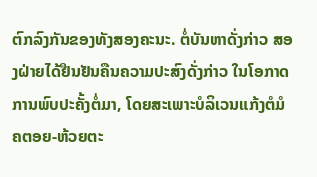ຕົກລົງກັນຂອງທັງສອງຄະນະ. ຕໍ່ບັນຫາດັ່ງກ່າວ ສອງຝ່າຍໄດ້ຢືນຢັນຄືນຄວາມປະສົງດັ່ງກ່າວ ໃນໂອກາດການພົບປະຄັ້ງຕໍ່ມາ, ໂດຍສະເພາະບໍລິເວນແກ້ງຕໍມໍຄຕອຍ-ຫ້ວຍຕະ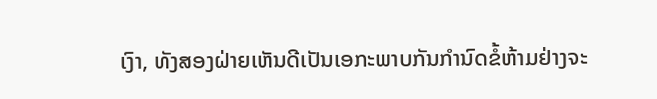ເງົາ, ທັງສອງຝ່າຍເຫັນດີເປັນເອກະພາບກັນກຳນົດຂໍ້ຫ້າມຢ່າງຈະ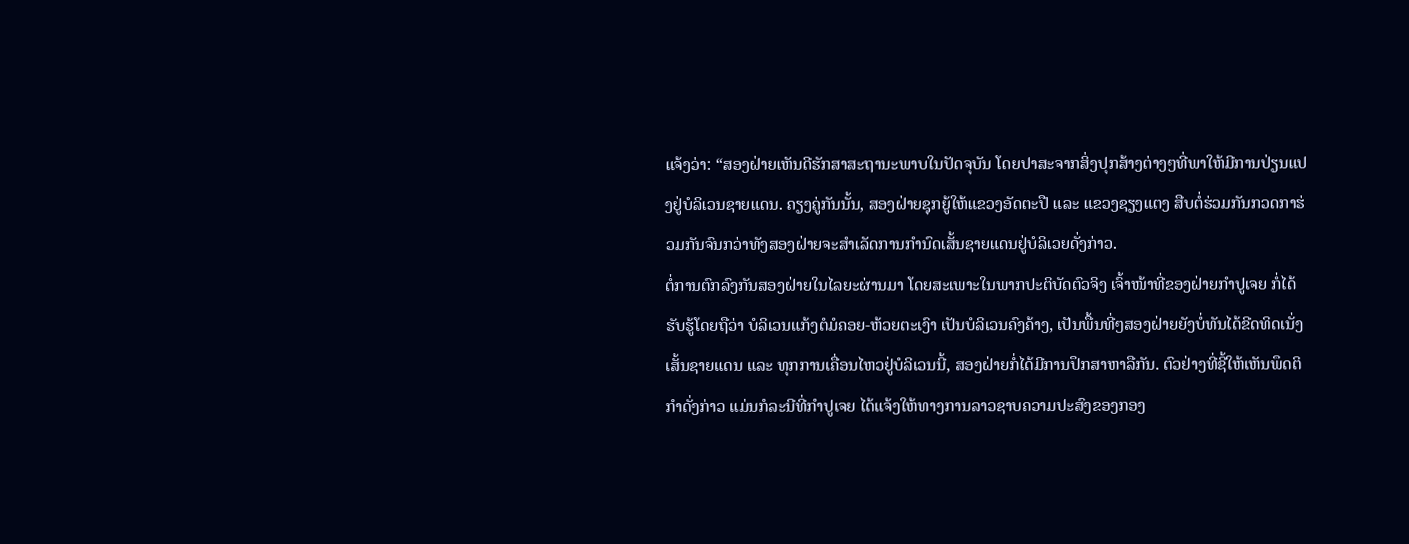ແຈ້ງວ່າ: “ສອງຝ່າຍເຫັນດີຮັກສາສະຖານະພາບໃນປັດຈຸບັນ ໂດຍປາສະຈາກສິ່ງປຸກສ້າງຕ່າງໆທີ່ພາໃຫ້ມີການປ່ຽນແປງຢູ່ບໍລິເວນຊາຍແດນ. ຄຽງຄູ່ກັນນັ້ນ, ສອງຝ່າຍຊຸກຍູ້ໃຫ້ແຂວງອັດຕະປື ແລະ ແຂວງຊຽງແຕງ ສືບຕໍ່ຮ່ວມກັນກວດກາຮ່ວມກັນຈົນກວ່າທັງສອງຝ່າຍຈະສຳເລັດການກຳນົດເສັ້ນຊາຍແດນຢູ່ບໍລິເວຍດັ່ງກ່າວ.
ຕໍ່ການຕົກລົງກັນສອງຝ່າຍໃນໄລຍະຜ່ານມາ ໂດຍສະເພາະໃນພາກປະຕິບັດຕົວຈິງ ເຈົ້າໜ້າທີ່ຂອງຝ່າຍກຳປູເຈຍ ກໍ່ໄດ້ຮັບຮູ້ໂດຍຖືວ່າ ບໍລິເວນແກ້ງຕໍມໍຄອຍ-ຫ້ວຍຕະເງົາ ເປັນບໍລິເວນຄົງຄ້າງ, ເປັນພື້ນທີ່ໆສອງຝ່າຍຍັງບໍ່ທັນໄດ້ຂີດທິດເນັ່ງເສັ້ນຊາຍແດນ ແລະ ທຸກການເຄື່ອນໄຫວຢູ່ບໍລິເວນນີ້, ສອງຝ່າຍກໍ່ໄດ້ມີການປຶກສາຫາລືກັນ. ຕົວຢ່າງທີ່ຊີ້ໃຫ້ເຫັນພຶດຕິກຳດັ່ງກ່າວ ແມ່ນກໍລະນີທີ່ກຳປູເຈຍ ໄດ້ແຈ້ງໃຫ້ທາງການລາວຊາບຄວາມປະສົງຂອງກອງ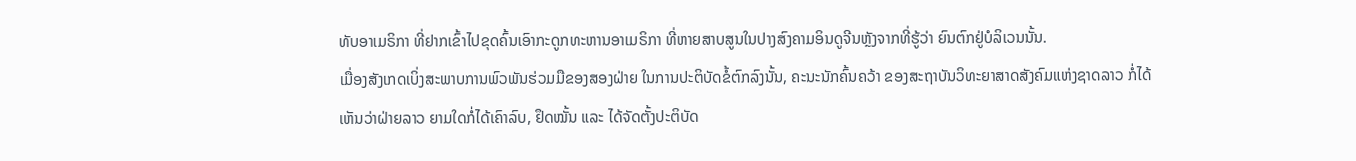ທັບອາເມຣິກາ ທີ່ຢາກເຂົ້າໄປຂຸດຄົ້ນເອົາກະດູກທະຫານອາເມຣິກາ ທີ່ຫາຍສາບສູນໃນປາງສົງຄາມອິນດູຈີນຫຼັງຈາກທີ່ຮູ້ວ່າ ຍົນຕົກຢູ່ບໍລິເວນນັ້ນ.
ເມື່ອງສັງເກດເບິ່ງສະພາບການພົວພັນຮ່ວມມືຂອງສອງຝ່າຍ ໃນການປະຕິບັດຂໍ້ຕົກລົງນັ້ນ, ຄະນະນັກຄົ້ນຄວ້າ ຂອງສະຖາບັນວິທະຍາສາດສັງຄົມແຫ່ງຊາດລາວ ກໍ່ໄດ້ເຫັນວ່າຝ່າຍລາວ ຍາມໃດກໍ່ໄດ້ເຄົາລົບ, ຢຶດໝັ້ນ ແລະ ໄດ້ຈັດຕັ້ງປະຕິບັດ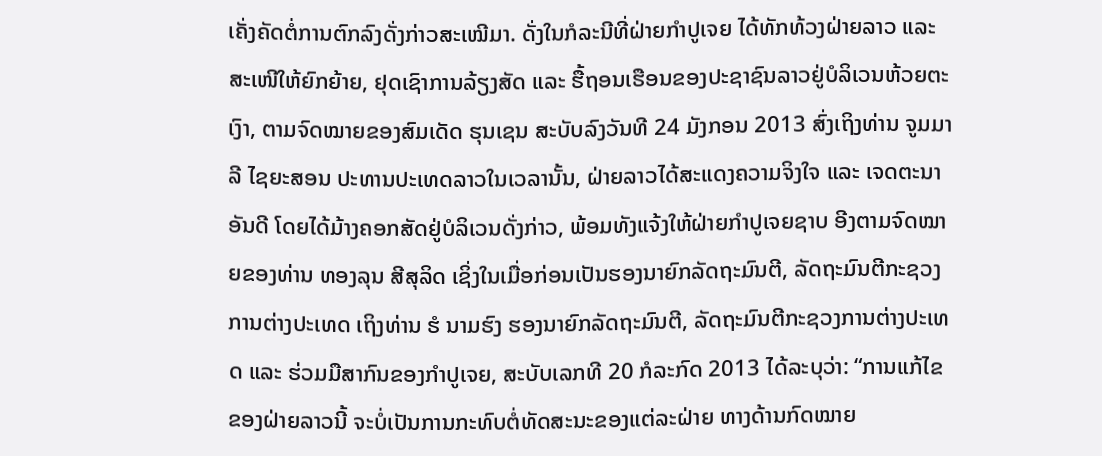ເຄັ່ງຄັດຕໍ່ການຕົກລົງດັ່ງກ່າວສະເໝີມາ. ດັ່ງໃນກໍລະນີທີ່ຝ່າຍກຳປູເຈຍ ໄດ້ທັກທ້ວງຝ່າຍລາວ ແລະ ສະເໜີໃຫ້ຍົກຍ້າຍ, ຢຸດເຊົາການລ້ຽງສັດ ແລະ ຮື້ຖອນເຮືອນຂອງປະຊາຊົນລາວຢູ່ບໍລິເວນຫ້ວຍຕະເງົາ, ຕາມຈົດໝາຍຂອງສົມເດັດ ຮຸນເຊນ ສະບັບລົງວັນທີ 24 ມັງກອນ 2013 ສົ່ງເຖິງທ່ານ ຈູມມາລີ ໄຊຍະສອນ ປະທານປະເທດລາວໃນເວລານັ້ນ, ຝ່າຍລາວໄດ້ສະແດງຄວາມຈິງໃຈ ແລະ ເຈດຕະນາອັນດີ ໂດຍໄດ້ມ້າງຄອກສັດຢູ່ບໍລິເວນດັ່ງກ່າວ, ພ້ອມທັງແຈ້ງໃຫ້ຝ່າຍກຳປູເຈຍຊາບ ອີງຕາມຈົດໝາຍຂອງທ່ານ ທອງລຸນ ສີສຸລິດ ເຊິ່ງໃນເມື່ອກ່ອນເປັນຮອງນາຍົກລັດຖະມົນຕີ, ລັດຖະມົນຕີກະຊວງການຕ່າງປະເທດ ເຖິງທ່ານ ຮໍ ນາມຮົງ ຮອງນາຍົກລັດຖະມົນຕີ, ລັດຖະມົນຕີກະຊວງການຕ່າງປະເທດ ແລະ ຮ່ວມມືສາກົນຂອງກຳປູເຈຍ, ສະບັບເລກທີ 20 ກໍລະກົດ 2013 ໄດ້ລະບຸວ່າ: “ການແກ້ໄຂຂອງຝ່າຍລາວນີ້ ຈະບໍ່ເປັນການກະທົບຕໍ່ທັດສະນະຂອງແຕ່ລະຝ່າຍ ທາງດ້ານກົດໝາຍ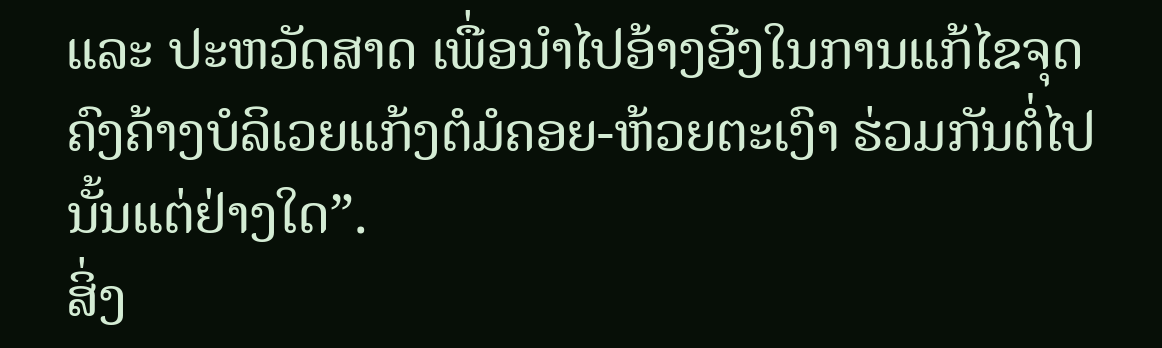ແລະ ປະຫວັດສາດ ເພື່ອນຳໄປອ້າງອີງໃນການແກ້ໄຂຈຸດຄົງຄ້າງບໍລິເວຍແກ້ງຕໍມໍຄອຍ-ຫ້ວຍຕະເງົາ ຮ່ວມກັນຕໍ່ໄປນັ້ນແຕ່ຢ່າງໃດ”.
ສິ່ງ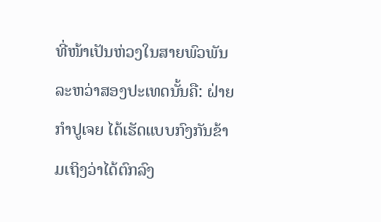ທີ່ໜ້າເປັນຫ່ວງໃນສາຍພົວພັນລະຫວ່າສອງປະເທດນັ້ນຄື: ຝ່າຍກຳປູເຈຍ ໄດ້ເຮັດແບບກົງກັນຂ້າມເຖິງວ່າໄດ້ຕົກລົງ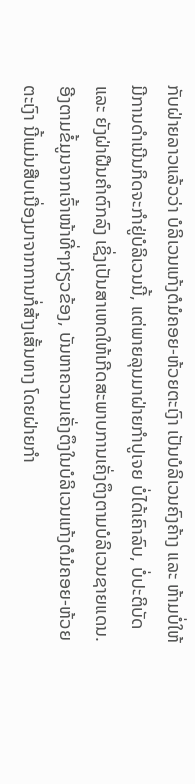ກັບຝ່າຍລາວແລ້ວວ່າ ບໍລິເວນແກ້ງຕໍມໍຄອຍ-ຫ້ວຍຕະເງົາ ເປັນບໍລິເວນຄົງຄ້າງ ແລະ ຫ້າມບໍ່ໃຫ້ມີການດຳເນີນກິດຈະກຳຢູ່ບໍລິເວນນີ້, ແຕ່ພາຍລຸນມາຝ່າຍກຳປູເຈຍ ບໍ່ໄດ້ເຄົາລົບ, ບໍ່ປະຕິບັດ ແລະ ຍັງຝ່າຝືນຄຳຕົກລົງ ເຊິ່ງເປັນສາເຫດໃຫ້ເກີດສະພາບການເຄັ່ງຕຶງຕາມບໍລິເວນຊາຍແດນ.
ອີງຕາມຂໍ້ມູນຈາກເຈົ້າໜ້າທີ່ໆກ່ຽວຂ້ອງ, ບັນຫາຄວາມເຄັ່ງຕຶງໃນບໍລິເວນແກ້ງຕໍມໍຄອຍ-ຫ້ວຍຕະເງົາ ນີ້ແມ່ນສືບເນື່ອງມາຈາກການກໍ່ສ້າງເສັ້ນທາງ ໂດຍຝ່າຍກຳ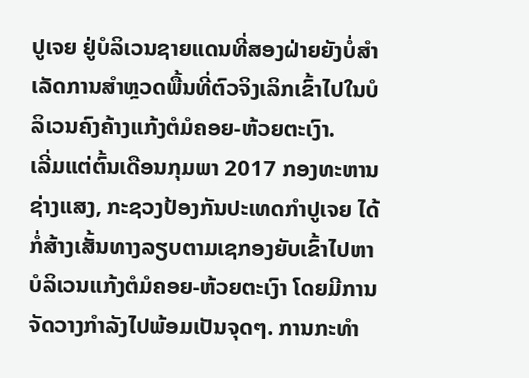ປູເຈຍ ຢູ່ບໍລິເວນຊາຍແດນທີ່ສອງຝ່າຍຍັງບໍ່ສຳເລັດການສຳຫຼວດພື້ນທີ່ຕົວຈິງເລິກເຂົ້າໄປໃນບໍລິເວນຄົງຄ້າງແກ້ງຕໍມໍຄອຍ-ຫ້ວຍຕະເງົາ.
ເລີ່ມແຕ່ຕົ້ນເດືອນກຸມພາ 2017 ກອງທະຫານຊ່າງແສງ, ກະຊວງປ້ອງກັນປະເທດກຳປູເຈຍ ໄດ້ກໍ່ສ້າງເສັ້ນທາງລຽບຕາມເຊກອງຍັບເຂົ້າໄປຫາບໍລິເວນແກ້ງຕໍມໍຄອຍ-ຫ້ວຍຕະເງົາ ໂດຍມີການຈັດວາງກຳລັງໄປພ້ອມເປັນຈຸດໆ. ການກະທຳ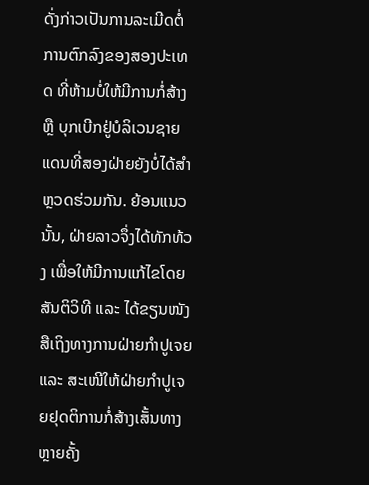ດັ່ງກ່າວເປັນການລະເມີດຕໍ່ການຕົກລົງຂອງສອງປະເທດ ທີ່ຫ້າມບໍ່ໃຫ້ມີການກໍ່ສ້າງ ຫຼື ບຸກເບີກຢູ່ບໍລິເວນຊາຍແດນທີ່ສອງຝ່າຍຍັງບໍ່ໄດ້ສຳຫຼວດຮ່ວມກັນ. ຍ້ອນແນວນັ້ນ, ຝ່າຍລາວຈຶ່ງໄດ້ທັກທ້ວງ ເພື່ອໃຫ້ມີການແກ້ໄຂໂດຍສັນຕິວິທີ ແລະ ໄດ້ຂຽນໜັງສືເຖິງທາງການຝ່າຍກຳປູເຈຍ ແລະ ສະເໜີໃຫ້ຝ່າຍກຳປູເຈຍຢຸດຕິການກໍ່ສ້າງເສັ້ນທາງຫຼາຍຄັ້ງ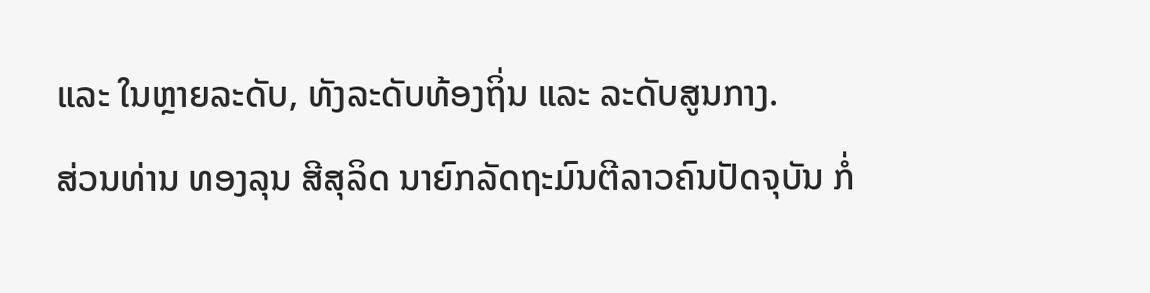ແລະ ໃນຫຼາຍລະດັບ, ທັງລະດັບທ້ອງຖິ່ນ ແລະ ລະດັບສູນກາງ.
ສ່ວນທ່ານ ທອງລຸນ ສີສຸລິດ ນາຍົກລັດຖະມົນຕີລາວຄົນປັດຈຸບັນ ກໍ່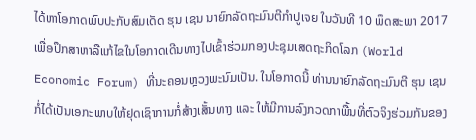ໄດ້ຫາໂອກາດພົບປະກັບສົມເດັດ ຮຸນ ເຊນ ນາຍົກລັດຖະມົນຕີກຳປູເຈຍ ໃນວັນທີ 10 ພຶດສະພາ 2017 ເພື່ອປຶກສາຫາລືແກ້ໄຂໃນໂອກາດເດີນທາງໄປເຂົ້າຮ່ວມກອງປະຊຸມເສດຖະກິດໂລກ (World Economic Forum) ທີ່ນະຄອນຫຼວງພະນົມເປັນ. ໃນໂອກາດນີ້ ທ່ານນາຍົກລັດຖະມົນຕີ ຮຸນ ເຊນ ກໍ່ໄດ້ເປັນເອກະພາບໃຫ້ຢຸດເຊົາການກໍ່ສ້າງເສັ້ນທາງ ແລະ ໃຫ້ມີການລົງກວດກາພື້ນທີ່ຕົວຈິງຮ່ວມກັນຂອງ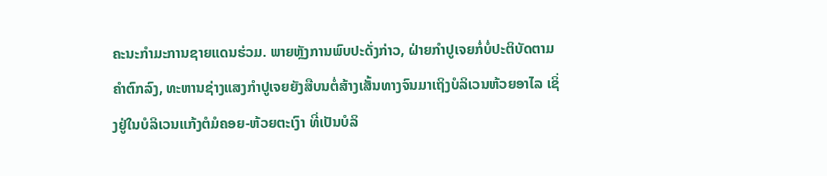ຄະນະກຳມະການຊາຍແດນຮ່ວມ. ພາຍຫຼັງການພົບປະດັ່ງກ່າວ, ຝ່າຍກຳປູເຈຍກໍ່ບໍ່ປະຕິບັດຕາມຄຳຕົກລົງ, ທະຫານຊ່າງແສງກຳປູເຈຍຍັງສືບນຕໍ່ສ້າງເສັ້ນທາງຈົນມາເຖິງບໍລິເວນຫ້ວຍອາໄລ ເຊິ່ງຢູ່ໃນບໍລິເວນແກ້ງຕໍມໍຄອຍ-ຫ້ວຍຕະເງົາ ທີ່ເປັນບໍລິ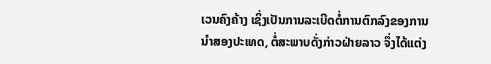ເວນຄົງຄ້າງ ເຊິ່ງເປັນການລະເບີດຕໍ່ການຕົກລົງຂອງການນຳສອງປະເທດ, ຕໍ່ສະພາບດັ່ງກ່າວຝ່າຍລາວ ຈຶ່ງໄດ້ແຕ່ງ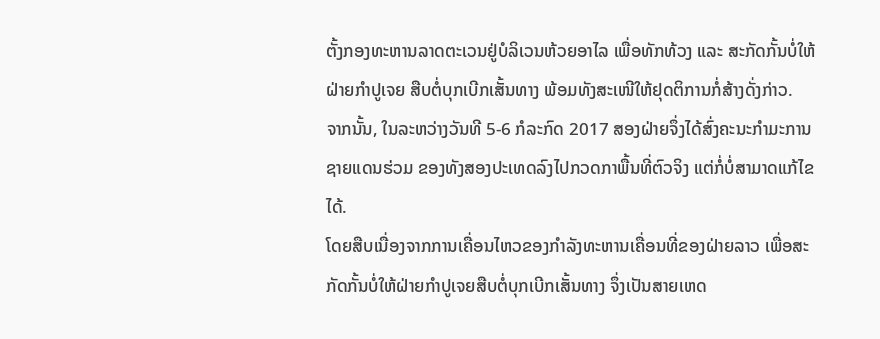ຕັ້ງກອງທະຫານລາດຕະເວນຢູ່ບໍລິເວນຫ້ວຍອາໄລ ເພື່ອທັກທ້ວງ ແລະ ສະກັດກັ້ນບໍ່ໃຫ້ຝ່າຍກຳປູເຈຍ ສືບຕໍ່ບຸກເບີກເສັ້ນທາງ ພ້ອມທັງສະເໜີໃຫ້ຢຸດຕິການກໍ່ສ້າງດັ່ງກ່າວ.
ຈາກນັ້ນ, ໃນລະຫວ່າງວັນທີ 5-6 ກໍລະກົດ 2017 ສອງຝ່າຍຈຶ່ງໄດ້ສົ່ງຄະນະກຳມະການຊາຍແດນຮ່ວມ ຂອງທັງສອງປະເທດລົງໄປກວດກາພື້ນທີ່ຕົວຈິງ ແຕ່ກໍ່ບໍ່ສາມາດແກ້ໄຂໄດ້.
ໂດຍສືບເນື່ອງຈາກການເຄື່ອນໄຫວຂອງກຳລັງທະຫານເຄື່ອນທີ່ຂອງຝ່າຍລາວ ເພື່ອສະກັດກັ້ນບໍ່ໃຫ້ຝ່າຍກຳປູເຈຍສືບຕໍ່ບຸກເບີກເສັ້ນທາງ ຈຶ່ງເປັນສາຍເຫດ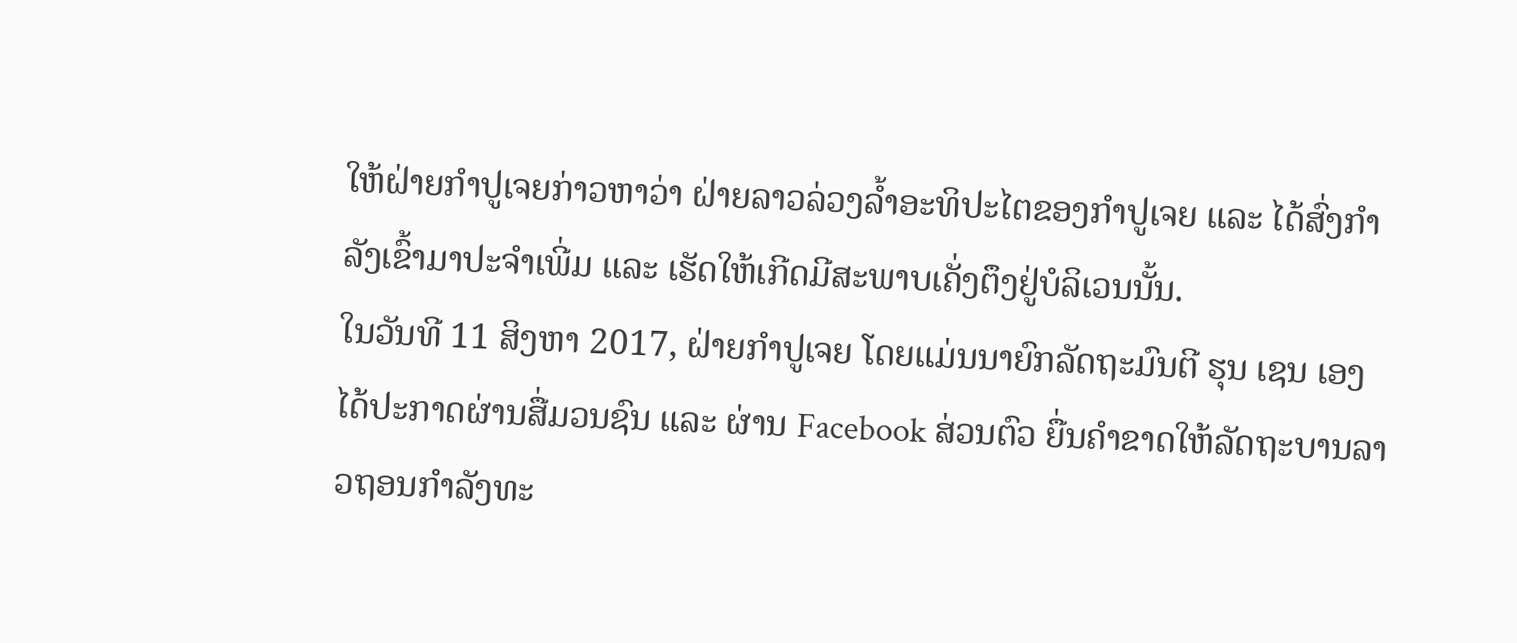ໃຫ້ຝ່າຍກຳປູເຈຍກ່າວຫາວ່າ ຝ່າຍລາວລ່ວງລ້ຳອະທິປະໄຕຂອງກຳປູເຈຍ ແລະ ໄດ້ສົ່ງກຳລັງເຂົ້າມາປະຈຳເພີ່ມ ແລະ ເຮັດໃຫ້ເກີດມີສະພາບເຄັ່ງຕຶງຢູ່ບໍລິເວນນັ້ນ.
ໃນວັນທີ 11 ສິງຫາ 2017, ຝ່າຍກຳປູເຈຍ ໂດຍແມ່ນນາຍົກລັດຖະມົນຕີ ຮຸນ ເຊນ ເອງໄດ້ປະກາດຜ່ານສື່ມວນຊົນ ແລະ ຜ່ານ Facebook ສ່ວນຕົວ ຍື່ນຄຳຂາດໃຫ້ລັດຖະບານລາວຖອນກຳລັງທະ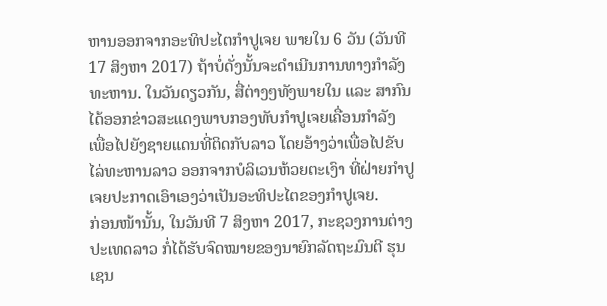ຫານອອກຈາກອະທິປະໄຕກຳປູເຈຍ ພາຍໃນ 6 ວັນ (ວັນທີ 17 ສິງຫາ 2017) ຖ້າບໍ່ດັ່ງນັ້ນຈະດຳເນີນການທາງກຳລັງທະຫານ. ໃນວັນດຽວກັນ, ສື່ຕ່າງໆທັງພາຍໃນ ແລະ ສາກົນ ໄດ້ອອກຂ່າວສະແດງພາບກອງທັບກຳປູເຈຍເຄື່ອນກຳລັງ ເພື່ອໄປຍັງຊາຍແດນທີ່ຕິດກັບລາວ ໂດຍອ້າງວ່າເພື່ອໄປຂັບໄລ່ທະຫານລາວ ອອກຈາກບໍລິເວນຫ້ວຍຕະເງົາ ທີ່ຝ່າຍກຳປູເຈຍປະກາດເອົາເອງວ່າເປັນອະທິປະໄຕຂອງກຳປູເຈຍ.
ກ່ອນໜ້ານັ້ນ, ໃນວັນທີ 7 ສິງຫາ 2017, ກະຊວງການຕ່າງປະເທດລາວ ກໍ່ໄດ້ຮັບຈົດໝາຍຂອງນາຍົກລັດຖະມົນຕີ ຮຸນ ເຊນ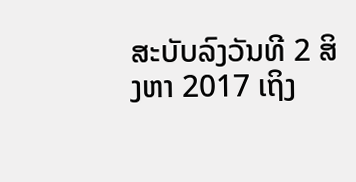ສະບັບລົງວັນທີ 2 ສິງຫາ 2017 ເຖິງ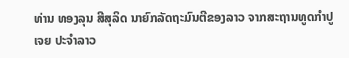ທ່ານ ທອງລຸນ ສີສຸລິດ ນາຍົກລັດຖະມົນຕີຂອງລາວ ຈາກສະຖານທູດກຳປູເຈຍ ປະຈຳລາວ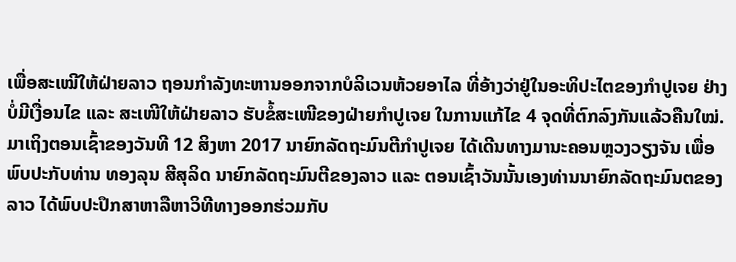ເພື່ອສະເໝີໃຫ້ຝ່າຍລາວ ຖອນກຳລັງທະຫານອອກຈາກບໍລິເວນຫ້ວຍອາໄລ ທີ່ອ້າງວ່າຢູ່ໃນອະທິປະໄຕຂອງກຳປູເຈຍ ຢ່າງບໍ່ມີເງື່ອນໄຂ ແລະ ສະເໜີໃຫ້ຝ່າຍລາວ ຮັບຂໍ້ສະເໜີຂອງຝ່າຍກຳປູເຈຍ ໃນການແກ້ໄຂ 4 ຈຸດທີ່ຕົກລົງກັນແລ້ວຄືນໃໝ່.
ມາເຖິງຕອນເຊົ້າຂອງວັນທີ 12 ສິງຫາ 2017 ນາຍົກລັດຖະມົນຕີກຳປູເຈຍ ໄດ້ເດີນທາງມານະຄອນຫຼວງວຽງຈັນ ເພື່ອພົບປະກັບທ່ານ ທອງລຸນ ສີສຸລິດ ນາຍົກລັດຖະມົນຕີຂອງລາວ ແລະ ຕອນເຊົ້າວັນນັ້ນເອງທ່ານນາຍົກລັດຖະມົນຕຂອງລາວ ໄດ້ພົບປະປຶກສາຫາລືຫາວິທີທາງອອກຮ່ວມກັບ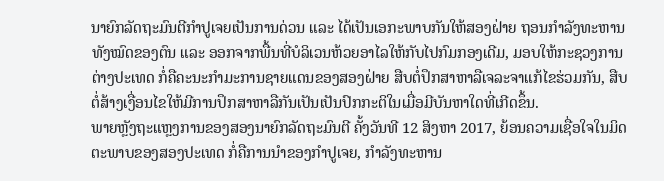ນາຍົກລັດຖະມົນຕີກຳປູເຈຍເປັນການດ່ວນ ແລະ ໄດ້ເປັນເອກະພາບກັນໃຫ້ສອງຝ່າຍ ຖອນກຳລັງທະຫານທັງໝົດຂອງຕົນ ແລະ ອອກຈາກພື້ນທີ່ບໍລິເວນຫ້ວຍອາໄລໃຫ້ກັບໄປກົມກອງເດີມ, ມອບໃຫ້ກະຊວງການຕ່າງປະເທດ ກໍ່ຄືຄະນະກຳມະການຊາຍແດນຂອງສອງຝ່າຍ ສືບຕໍ່ປຶກສາຫາລືເຈລະຈາແກ້ໄຂຮ່ວມກັນ, ສືບຕໍ່ສ້າງເງື່ອນໄຂໃຫ້ມີການປຶກສາຫາລືກັນເປັນເປັນປົກກະຕິໃນເມື່ອມີບັນຫາໃດທີ່ເກີດຂຶ້ນ.
ພາຍຫຼັງຖະແຫຼງການຂອງສອງນາຍົກລັດຖະມົນຕີ ຄັ້ງວັນທີ 12 ສິງຫາ 2017, ຍ້ອນຄວາມເຊື່ອໃຈໃນມິດຕະພາບຂອງສອງປະເທດ ກໍ່ຄືການນຳຂອງກຳປູເຈຍ, ກຳລັງທະຫານ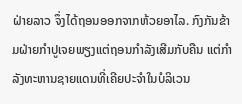ຝ່າຍລາວ ຈຶ່ງໄດ້ຖອນອອກຈາກຫ້ວຍອາໄລ. ກົງກັນຂ້າມຝ່າຍກຳປູເຈຍພຽງແຕ່ຖອນກຳລັງເສີມກັບຄືນ ແຕ່ກຳລັງທະຫານຊາຍແດນທີ່ເຄີຍປະຈຳໃນບໍລິເວນ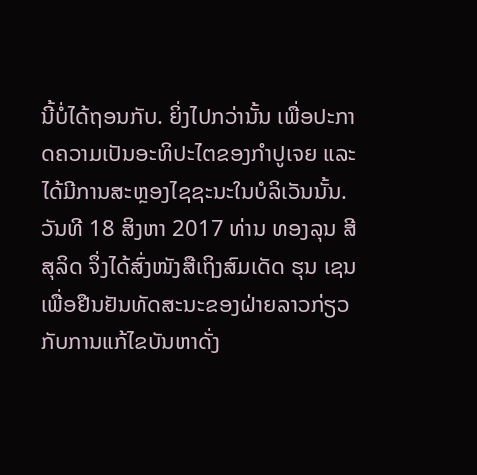ນີ້ບໍ່ໄດ້ຖອນກັບ. ຍິ່ງໄປກວ່ານັ້ນ ເພື່ອປະກາດຄວາມເປັນອະທິປະໄຕຂອງກຳປູເຈຍ ແລະ ໄດ້ມີການສະຫຼອງໄຊຊະນະໃນບໍລິເວັນນັ້ນ. ວັນທີ 18 ສິງຫາ 2017 ທ່ານ ທອງລຸນ ສີສຸລິດ ຈຶ່ງໄດ້ສົ່ງໜັງສືເຖິງສົມເດັດ ຮຸນ ເຊນ ເພື່ອຢືນຢັນທັດສະນະຂອງຝ່າຍລາວກ່ຽວກັບການແກ້ໄຂບັນຫາດັ່ງ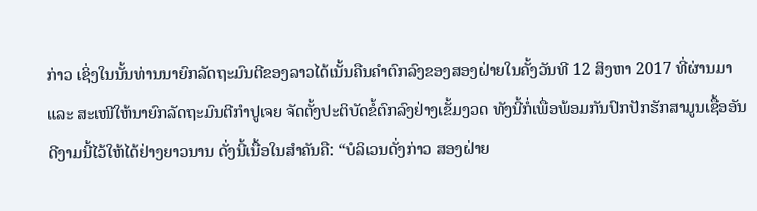ກ່າວ ເຊິ່ງໃນນັ້ນທ່ານນາຍົກລັດຖະມົນຕີຂອງລາວໄດ້ເນັ້ນຄືນຄຳຕົກລົງຂອງສອງຝ່າຍໃນຄັ້ງວັນທີ 12 ສິງຫາ 2017 ທີ່ຜ່ານມາ ແລະ ສະເໜີໃຫ້ນາຍົກລັດຖະມົນຕີກຳປູເຈຍ ຈັດຕັ້ງປະຕິບັດຂໍ້ຕົກລົງຢ່າງເຂັ້ມງວດ ທັງນີ້ກໍ່ເພື່ອພ້ອມກັນປົກປັກຮັກສາມູນເຊື້ອອັນດີງາມນີ້ໄວ້ໃຫ້ໄດ້ຢ່າງຍາວນານ ດັ່ງນີ້ເນື້ອໃນສຳຄັນຄື: “ບໍລິເວນດັ່ງກ່າວ ສອງຝ່າຍ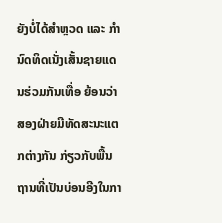ຍັງບໍ່ໄດ້ສຳຫຼວດ ແລະ ກຳນົດທິດເນັ່ງເສັ້ນຊາຍແດນຮ່ວມກັນເທື່ອ ຍ້ອນວ່າສອງຝ່າຍມີທັດສະນະແຕກຕ່າງກັນ ກ່ຽວກັບພື້ນຖານທີ່ເປັນບ່ອນອີງໃນກາ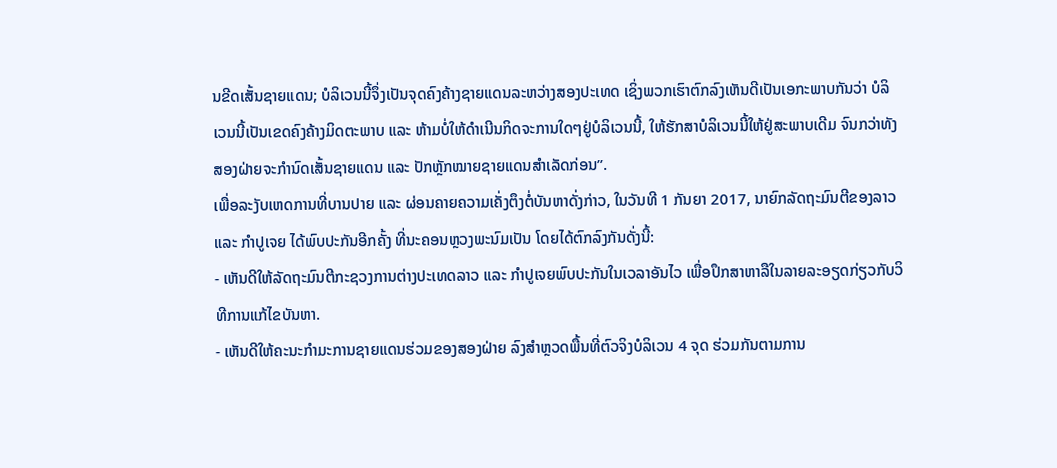ນຂີດເສັ້ນຊາຍແດນ; ບໍລິເວນນີ້ຈຶ່ງເປັນຈຸດຄົງຄ້າງຊາຍແດນລະຫວ່າງສອງປະເທດ ເຊິ່ງພວກເຮົາຕົກລົງເຫັນດີເປັນເອກະພາບກັນວ່າ ບໍລິເວນນີ້ເປັນເຂດຄົງຄ້າງມິດຕະພາບ ແລະ ຫ້າມບໍ່ໃຫ້ດຳເນີນກິດຈະການໃດໆຢູ່ບໍລິເວນນີ້, ໃຫ້ຮັກສາບໍລິເວນນີ້ໃຫ້ຢູ່ສະພາບເດີມ ຈົນກວ່າທັງສອງຝ່າຍຈະກຳນົດເສັ້ນຊາຍແດນ ແລະ ປັກຫຼັກໝາຍຊາຍແດນສຳເລັດກ່ອນ”.
ເພື່ອລະງັບເຫດການທີ່ບານປາຍ ແລະ ຜ່ອນຄາຍຄວາມເຄັ່ງຕຶງຕໍ່ບັນຫາດັ່ງກ່າວ, ໃນວັນທີ 1 ກັນຍາ 2017, ນາຍົກລັດຖະມົນຕີຂອງລາວ ແລະ ກຳປູເຈຍ ໄດ້ພົບປະກັນອີກຄັ້ງ ທີ່ນະຄອນຫຼວງພະນົມເປັນ ໂດຍໄດ້ຕົກລົງກັນດັ່ງນີ້:
- ເຫັນດີໃຫ້ລັດຖະມົນຕີກະຊວງການຕ່າງປະເທດລາວ ແລະ ກຳປູເຈຍພົບປະກັນໃນເວລາອັນໄວ ເພື່ອປຶກສາຫາລືໃນລາຍລະອຽດກ່ຽວກັບວິທີການແກ້ໄຂບັນຫາ.
- ເຫັນດີໃຫ້ຄະນະກຳມະການຊາຍແດນຮ່ວມຂອງສອງຝ່າຍ ລົງສຳຫຼວດພື້ນທີ່ຕົວຈິງບໍລິເວນ 4 ຈຸດ ຮ່ວມກັນຕາມການ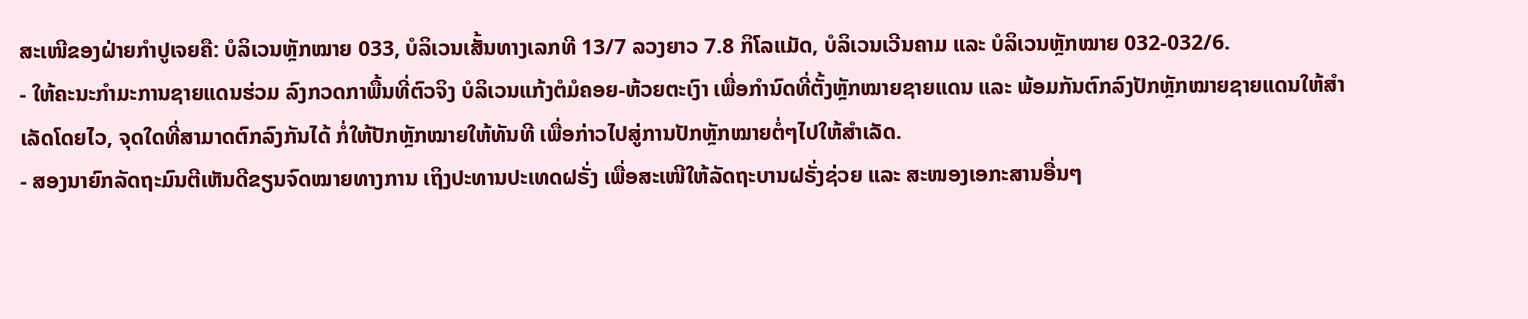ສະເໜີຂອງຝ່າຍກຳປູເຈຍຄື: ບໍລິເວນຫຼັກໝາຍ 033, ບໍລິເວນເສັ້ນທາງເລກທີ 13/7 ລວງຍາວ 7.8 ກິໂລແມັດ, ບໍລິເວນເວີນຄາມ ແລະ ບໍລິເວນຫຼັກໝາຍ 032-032/6.
- ໃຫ້ຄະນະກຳມະການຊາຍແດນຮ່ວມ ລົງກວດກາພື້ນທີ່ຕົວຈິງ ບໍລິເວນແກ້ງຕໍມໍຄອຍ-ຫ້ວຍຕະເງົາ ເພື່ອກຳນົດທີ່ຕັ້ງຫຼັກໝາຍຊາຍແດນ ແລະ ພ້ອມກັນຕົກລົງປັກຫຼັກໝາຍຊາຍແດນໃຫ້ສຳເລັດໂດຍໄວ, ຈຸດໃດທີ່ສາມາດຕົກລົງກັນໄດ້ ກໍ່ໃຫ້ປັກຫຼັກໝາຍໃຫ້ທັນທີ ເພື່ອກ່າວໄປສູ່ການປັກຫຼັກໝາຍຕໍ່ໆໄປໃຫ້ສຳເລັດ.
- ສອງນາຍົກລັດຖະມົນຕີເຫັນດີຂຽນຈົດໝາຍທາງການ ເຖິງປະທານປະເທດຝຣັ່ງ ເພື່ອສະເໜີໃຫ້ລັດຖະບານຝຣັ່ງຊ່ວຍ ແລະ ສະໜອງເອກະສານອື່ນໆ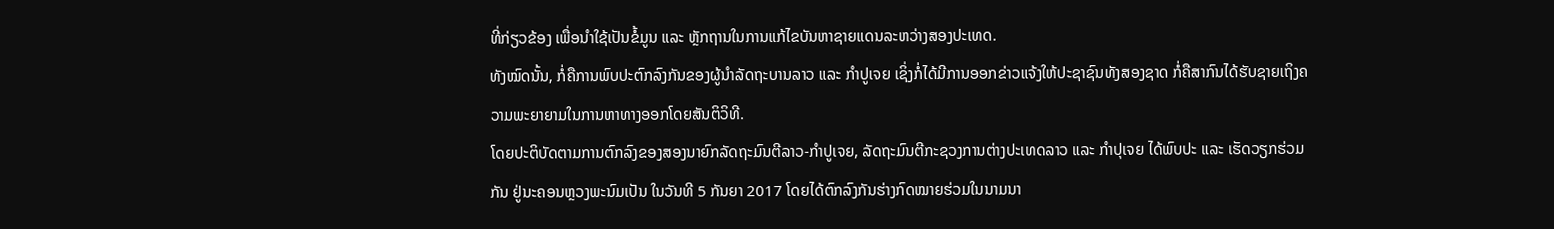ທີ່ກ່ຽວຂ້ອງ ເພື່ອນຳໃຊ້ເປັນຂໍ້ມູນ ແລະ ຫຼັກຖານໃນການແກ້ໄຂບັນຫາຊາຍແດນລະຫວ່າງສອງປະເທດ.
ທັງໝົດນັ້ນ, ກໍ່ຄືການພົບປະຕົກລົງກັນຂອງຜູ້ນຳລັດຖະບານລາວ ແລະ ກຳປູເຈຍ ເຊິ່ງກໍ່ໄດ້ມີການອອກຂ່າວແຈ້ງໃຫ້ປະຊາຊົນທັງສອງຊາດ ກໍ່ຄືສາກົນໄດ້ຮັບຊາຍເຖິງຄວາມພະຍາຍາມໃນການຫາທາງອອກໂດຍສັນຕິວິທີ.
ໂດຍປະຕິບັດຕາມການຕົກລົງຂອງສອງນາຍົກລັດຖະມົນຕີລາວ-ກຳປູເຈຍ, ລັດຖະມົນຕີກະຊວງການຕ່າງປະເທດລາວ ແລະ ກຳປຸເຈຍ ໄດ້ພົບປະ ແລະ ເຮັດວຽກຮ່ວມກັນ ຢູ່ນະຄອນຫຼວງພະນົມເປັນ ໃນວັນທີ 5 ກັນຍາ 2017 ໂດຍໄດ້ຕົກລົງກັນຮ່າງກົດໝາຍຮ່ວມໃນນາມນາ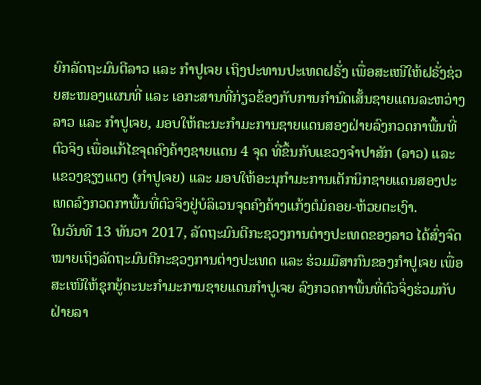ຍົກລັດຖະມົນຕີລາວ ແລະ ກຳປູເຈຍ ເຖິງປະທານປະເທດຝຣັ່ງ ເພື່ອສະເໜີໃຫ້ຝຣັ່ງຊ່ວຍສະໜອງແຜນທີ່ ແລະ ເອກະສານທີ່ກ່ຽວຂ້ອງກັບການກຳນົດເສັ້ນຊາຍແດນລະຫວ່າງລາວ ແລະ ກຳປູເຈຍ, ມອບໃຫ້ຄະນະກຳມະການຊາຍແດນສອງຝ່າຍລົງກວດກາພື້ນທີ່ຕົວຈິງ ເພື່ອແກ້ໄຂຈຸດຄົງຄ້າງຊາຍແດນ 4 ຈຸດ ທີ່ຂຶ້ນກັບແຂວງຈຳປາສັກ (ລາວ) ແລະ ແຂວງຊຽງແຕງ (ກຳປູເຈຍ) ແລະ ມອບໃຫ້ອະນຸກຳມະການເຕັກນິກຊາຍແດນສອງປະເທດລົງກວດກາພື້ນທີ່ຕົວຈິງຢູ່ບໍລິເວນຈຸດຄົງຄ້າງແກ້ງຕໍມໍຄອຍ-ຫ້ວຍຕະເງົາ.
ໃນວັນທີ 13 ທັນວາ 2017, ລັດຖະມົນຕີກະຊວງການຕ່າງປະເທດຂອງລາວ ໄດ້ສົ່ງຈົດໝາຍເຖິງລັດຖະມົນຕີກະຊວງການຕ່າງປະເທດ ແລະ ຮ່ວມມືສາກົນຂອງກຳປູເຈຍ ເພື່ອສະເໜີໃຫ້ຊຸກຍູ້ຄະນະກຳມະການຊາຍແດນກຳປູເຈຍ ລົງກວດກາພື້ນທີ່ຕົວຈິ່ງຮ່ວມກັບຝ່າຍລາ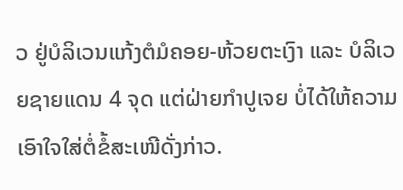ວ ຢູ່ບໍລິເວນແກ້ງຕໍມໍຄອຍ-ຫ້ວຍຕະເງົາ ແລະ ບໍລິເວຍຊາຍແດນ 4 ຈຸດ ແຕ່ຝ່າຍກຳປູເຈຍ ບໍ່ໄດ້ໃຫ້ຄວາມເອົາໃຈໃສ່ຕໍ່ຂໍ້ສະເໜີດັ່ງກ່າວ.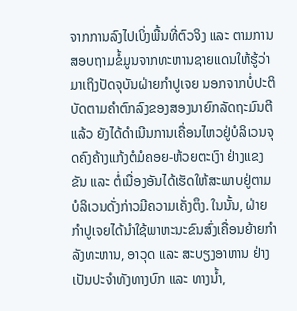ຈາກການລົງໄປເບິ່ງພື້ນທີ່ຕົວຈິງ ແລະ ຕາມການສອບຖາມຂໍ້ມູນຈາກທະຫານຊາຍແດນໃຫ້ຮູ້ວ່າ ມາເຖິງປັດຈຸບັນຝ່າຍກຳປູເຈຍ ນອກຈາກບໍ່ປະຕິບັດຕາມຄຳຕົກລົງຂອງສອງນາຍົກລັດຖະມົນຕີແລ້ວ ຍັງໄດ້ດຳເນີນການເຄື່ອນໄຫວຢູ່ບໍລິເວນຈຸດຄົງຄ້າງແກ້ງຕໍມໍຄອຍ-ຫ້ວຍຕະເງົາ ຢ່າງແຂງຂັນ ແລະ ຕໍ່ເນື່ອງອັນໄດ້ເຮັດໃຫ້ສະພາບຢູ່ຕາມບໍລິເວນດັ່ງກ່າວມີຄວາມເຄັ່ງຕຶງ. ໃນນັ້ນ, ຝ່າຍກຳປູເຈຍໄດ້ນຳໃຊ້ພາຫະນະຂົນສົ່ງເຄື່ອນຍ້າຍກຳລັງທະຫານ, ອາວຸດ ແລະ ສະບຽງອາຫານ ຢ່າງເປັນປະຈຳທັງທາງບົກ ແລະ ທາງນ້ຳ,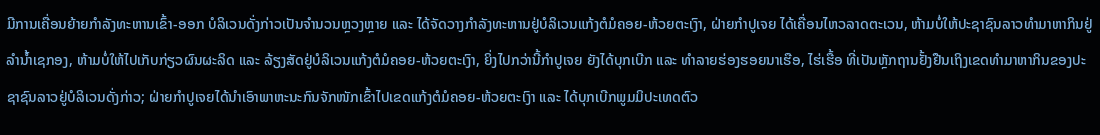ມີການເຄື່ອນຍ້າຍກຳລັງທະຫານເຂົ້າ-ອອກ ບໍລິເວນດັ່ງກ່າວເປັນຈຳນວນຫຼວງຫຼາຍ ແລະ ໄດ້ຈັດວາງກຳລັງທະຫານຢູ່ບໍລິເວນແກ້ງຕໍມໍຄອຍ-ຫ້ວຍຕະເງົາ, ຝ່າຍກຳປູເຈຍ ໄດ້ເຄື່ອນໄຫວລາດຕະເວນ, ຫ້າມບໍ່ໃຫ້ປະຊາຊົນລາວທຳມາຫາກິນຢູ່ລຳນ້ຳເຊກອງ, ຫ້າມບໍ່ໃຫ້ໄປເກັບກ່ຽວຜົນຜະລິດ ແລະ ລ້ຽງສັດຢູ່ບໍລິເວນແກ້ງຕໍມໍຄອຍ-ຫ້ວຍຕະເງົາ, ຍິ່ງໄປກວ່ານີ້ກຳປູເຈຍ ຍັງໄດ້ບຸກເບີກ ແລະ ທຳລາຍຮ່ອງຮອຍນາເຮືອ, ໄຮ່ເຮື້ອ ທີ່ເປັນຫຼັກຖານຢັ້ງຢືນເຖິງເຂດທຳມາຫາກິນຂອງປະຊາຊົນລາວຢູ່ບໍລິເວນດັ່ງກ່າວ; ຝ່າຍກຳປູເຈຍໄດ້ນຳເອົາພາຫະນະກົນຈັກໜັກເຂົ້າໄປເຂດແກ້ງຕໍມໍຄອຍ-ຫ້ວຍຕະເງົາ ແລະ ໄດ້ບຸກເບີກພູມມິປະເທດຕົວ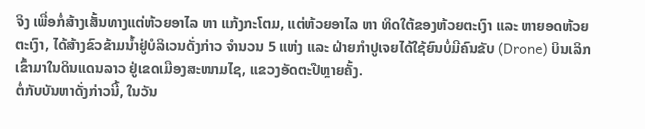ຈິງ ເພື່ອກໍ່ສ້າງເສັ້ນທາງແຕ່ຫ້ວຍອາໄລ ຫາ ແກ້ງກະໂຕມ, ແຕ່ຫ້ວຍອາໄລ ຫາ ທິດໃຕ້ຂອງຫ້ວຍຕະເງົາ ແລະ ຫາຍອດຫ້ວຍຕະເງົາ, ໄດ້ສ້າງຂົວຂ້າມນ້ຳຢູ່ບໍລິເວນດັ່ງກ່າວ ຈຳນວນ 5 ແຫ່ງ ແລະ ຝ່າຍກຳປູເຈຍໄດ້ໃຊ້ຍົນບໍ່ມີຄົນຂັບ (Drone) ບິນເລິກເຂົ້າມາໃນດິນແດນລາວ ຢູ່ເຂດເມືອງສະໜາມໄຊ, ແຂວງອັດຕະປືຫຼາຍຄັ້ງ.
ຕໍ່ກັບບັນຫາດັ່ງກ່າວນີ້, ໃນວັນ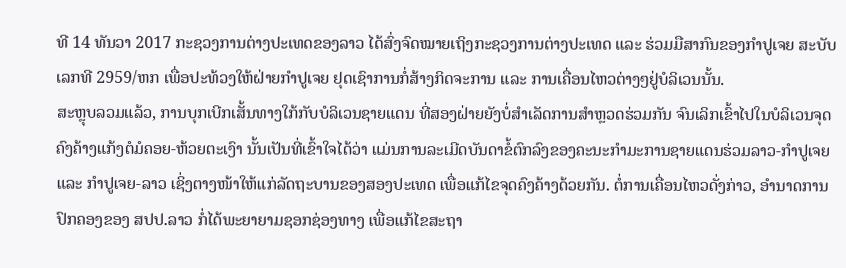ທີ 14 ທັນວາ 2017 ກະຊວງການຕ່າງປະເທດຂອງລາວ ໄດ້ສົ່ງຈົດໝາຍເຖິງກະຊວງການຕ່າງປະເທດ ແລະ ຮ່ວມມືສາກົນຂອງກຳປູເຈຍ ສະບັບເລກທີ 2959/ຫກ ເພື່ອປະທ້ວງໃຫ້ຝ່າຍກຳປູເຈຍ ຢຸດເຊົາການກໍ່ສ້າງກິດຈະການ ແລະ ການເຄື່ອນໄຫວຕ່າງໆຢູ່ບໍລິເວນນັ້ນ.
ສະຫຼຸບລວມແລ້ວ, ການບຸກເບີກເສັ້ນທາງໃກ້ກັບບໍລິເວນຊາຍແດນ ທີ່ສອງຝ່າຍຍັງບໍ່ສຳເລັດການສຳຫຼວດຮ່ວມກັນ ຈົນເລິກເຂົ້າໄປໃນບໍລິເວນຈຸດຄົງຄ້າງແກ້ງຕໍມໍຄອຍ-ຫ້ວຍຕະເງົາ ນັ້ນເປັນທີ່ເຂົ້າໃຈໄດ້ວ່າ ແມ່ນການລະເມີດບັນດາຂໍ້ຕົກລົງຂອງຄະນະກຳມະການຊາຍແດນຮ່ວມລາວ-ກຳປູເຈຍ ແລະ ກຳປູເຈຍ-ລາວ ເຊິ່ງຕາງໜ້າໃຫ້ແກ່ລັດຖະບານຂອງສອງປະເທດ ເພື່ອແກ້ໄຂຈຸດຄົງຄ້າງດ້ວຍກັນ. ຕໍ່ການເຄື່ອນໄຫວດັ່ງກ່າວ, ອຳນາດການປົກຄອງຂອງ ສປປ.ລາວ ກໍ່ໄດ້ພະຍາຍາມຊອກຊ່ອງທາງ ເພື່ອແກ້ໄຂສະຖາ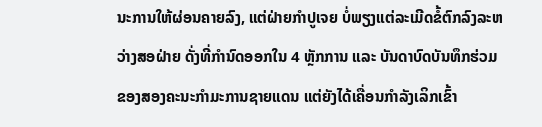ນະການໃຫ້ຜ່ອນຄາຍລົງ, ແຕ່ຝ່າຍກຳປູເຈຍ ບໍ່ພຽງແຕ່ລະເມີດຂໍ້ຕົກລົງລະຫວ່າງສອຝ່າຍ ດັ່ງທີ່ກຳນົດອອກໃນ 4 ຫຼັກການ ແລະ ບັນດາບົດບັນທຶກຮ່ວມຂອງສອງຄະນະກຳມະການຊາຍແດນ ແຕ່ຍັງໄດ້ເຄື່ອນກຳລັງເລິກເຂົ້າ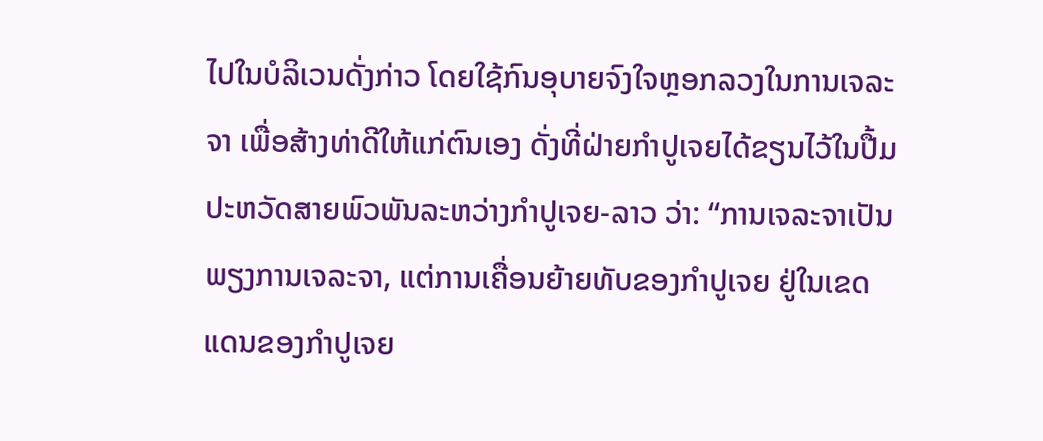ໄປໃນບໍລິເວນດັ່ງກ່າວ ໂດຍໃຊ້ກົນອຸບາຍຈົງໃຈຫຼອກລວງໃນການເຈລະຈາ ເພື່ອສ້າງທ່າດີໃຫ້ແກ່ຕົນເອງ ດັ່ງທີ່ຝ່າຍກຳປູເຈຍໄດ້ຂຽນໄວ້ໃນປື້ມປະຫວັດສາຍພົວພັນລະຫວ່າງກຳປູເຈຍ-ລາວ ວ່າ: “ການເຈລະຈາເປັນພຽງການເຈລະຈາ, ແຕ່ການເຄື່ອນຍ້າຍທັບຂອງກຳປູເຈຍ ຢູ່ໃນເຂດແດນຂອງກຳປູເຈຍ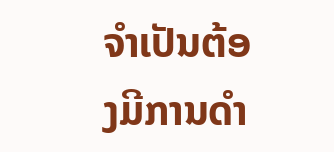ຈຳເປັນຕ້ອງມີການດຳ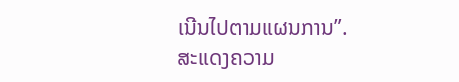ເນີນໄປຕາມແຜນການ”.
ສະແດງຄວາມ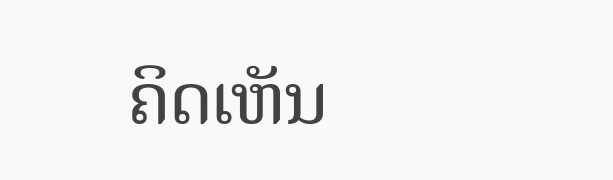ຄິດເຫັນ